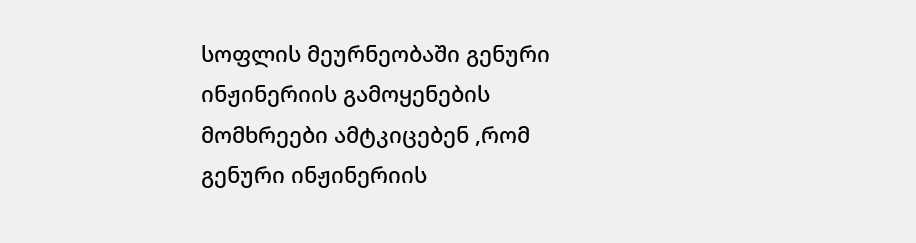სოფლის მეურნეობაში გენური ინჟინერიის გამოყენების მომხრეები ამტკიცებენ ,რომ გენური ინჟინერიის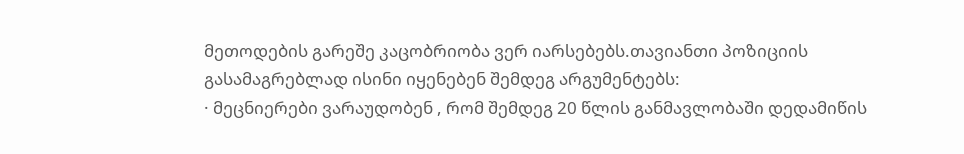მეთოდების გარეშე კაცობრიობა ვერ იარსებებს.თავიანთი პოზიციის გასამაგრებლად ისინი იყენებენ შემდეგ არგუმენტებს:
· მეცნიერები ვარაუდობენ , რომ შემდეგ 20 წლის განმავლობაში დედამიწის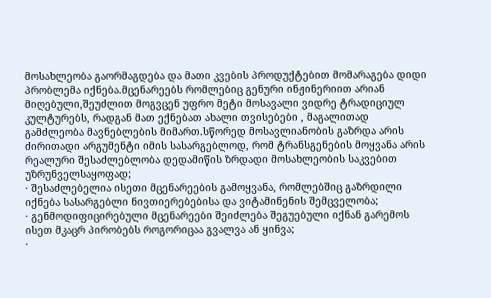მოსახლეობა გაორმაგდება და მათი კვების პროდუქტებით მომარაგება დიდი პრობლემა იქნება.მცენარეებს რომლებიც გენური ინჟინერიით არიან მიღებული,შეუძლით მოგვცენ უფრო მეტი მოსავალი ვიდრე ტრადიციულ კულტურებს, რადგან მათ ექნებათ ახალი თვისებები , მაგალითად გამძლეობა მავნებლების მიმართ.სწორედ მოსავლიანობის გაზრდა არის ძირითადი არგუმენტი იმის სასარგებლოდ, რომ ტრანსგენების მოყვანა არის რეალური შესაძლებლობა დედამიწის ზრდადი მოსახლეობის საკვებით უზრუნველსაყოფად;
· შესაძლებელია ისეთი მცენარეების გამოყვანა, რომლებშიც გაზრდილი იქნება სასარგებლი ნივთიერებებისა და ვიტამინენის შემცველობა;
· გენმოდიფიცირებული მცენარეები შეიძლება შეგუებული იქნან გარემოს ისეთ მკაცრ პირობებს როგორიცაა გვალვა ან ყინვა;
·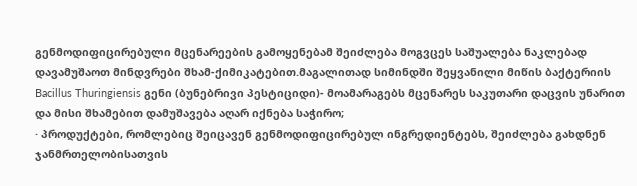გენმოდიფიცირებული მცენარეების გამოყენებამ შეიძლება მოგვცეს საშუალება ნაკლებად დავამუშაოთ მინდვრები შხამ-ქიმიკატებით.მაგალითად სიმინდში შეყვანილი მიწის ბაქტერიის Bacillus Thuringiensis გენი (ბუნებრივი პესტიციდი)- მოამარაგებს მცენარეს საკუთარი დაცვის უნარით და მისი შხამებით დამუშავება აღარ იქნება საჭირო;
· პროდუქტები, რომლებიც შეიცავენ გენმოდიფიცირებულ ინგრედიენტებს, შეიძლება გახდნენ ჯანმრთელობისათვის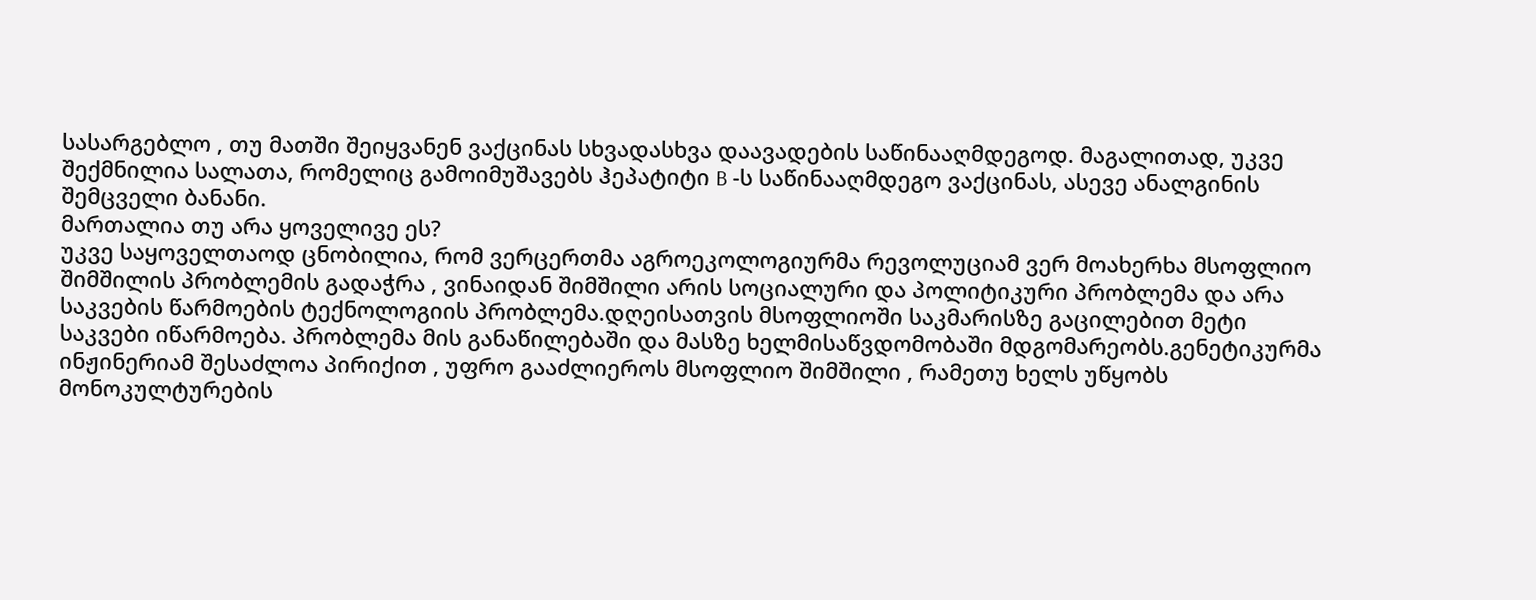სასარგებლო , თუ მათში შეიყვანენ ვაქცინას სხვადასხვა დაავადების საწინააღმდეგოდ. მაგალითად, უკვე შექმნილია სალათა, რომელიც გამოიმუშავებს ჰეპატიტი B -ს საწინააღმდეგო ვაქცინას, ასევე ანალგინის შემცველი ბანანი.
მართალია თუ არა ყოველივე ეს?
უკვე საყოველთაოდ ცნობილია, რომ ვერცერთმა აგროეკოლოგიურმა რევოლუციამ ვერ მოახერხა მსოფლიო შიმშილის პრობლემის გადაჭრა , ვინაიდან შიმშილი არის სოციალური და პოლიტიკური პრობლემა და არა საკვების წარმოების ტექნოლოგიის პრობლემა.დღეისათვის მსოფლიოში საკმარისზე გაცილებით მეტი საკვები იწარმოება. პრობლემა მის განაწილებაში და მასზე ხელმისაწვდომობაში მდგომარეობს.გენეტიკურმა ინჟინერიამ შესაძლოა პირიქით , უფრო გააძლიეროს მსოფლიო შიმშილი , რამეთუ ხელს უწყობს მონოკულტურების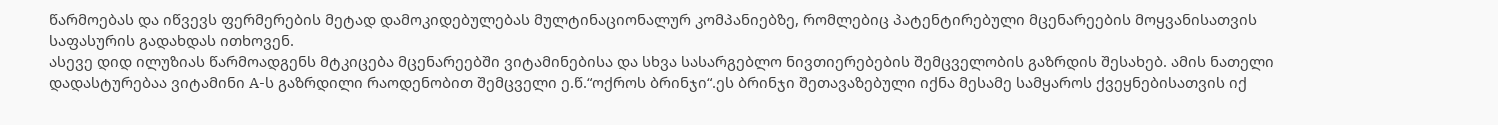წარმოებას და იწვევს ფერმერების მეტად დამოკიდებულებას მულტინაციონალურ კომპანიებზე, რომლებიც პატენტირებული მცენარეების მოყვანისათვის საფასურის გადახდას ითხოვენ.
ასევე დიდ ილუზიას წარმოადგენს მტკიცება მცენარეებში ვიტამინებისა და სხვა სასარგებლო ნივთიერებების შემცველობის გაზრდის შესახებ. ამის ნათელი დადასტურებაა ვიტამინი A-ს გაზრდილი რაოდენობით შემცველი ე.წ.“ოქროს ბრინჯი“.ეს ბრინჯი შეთავაზებული იქნა მესამე სამყაროს ქვეყნებისათვის იქ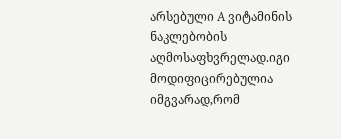არსებული A ვიტამინის ნაკლებობის აღმოსაფხვრელად.იგი მოდიფიცირებულია იმგვარად,რომ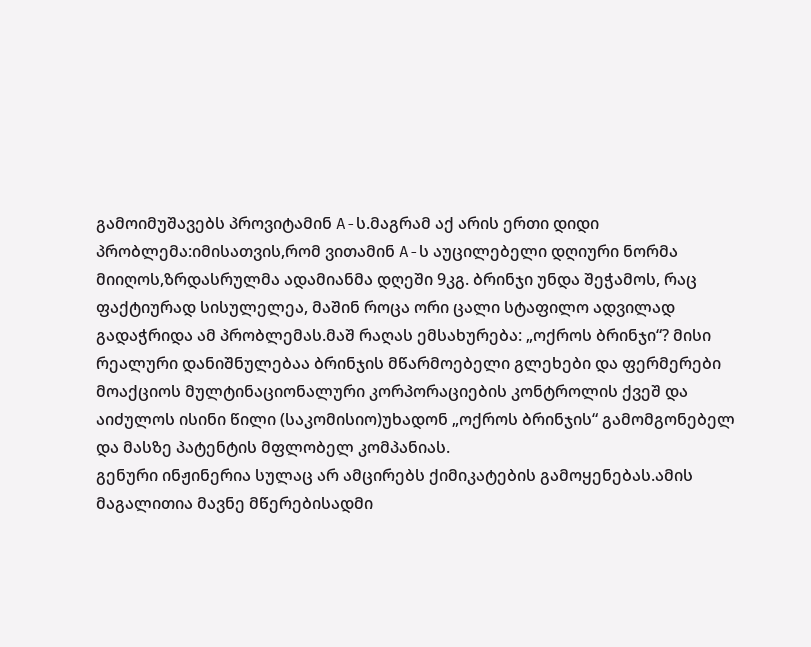გამოიმუშავებს პროვიტამინ A-ს.მაგრამ აქ არის ერთი დიდი პრობლემა:იმისათვის,რომ ვითამინ A-ს აუცილებელი დღიური ნორმა მიიღოს,ზრდასრულმა ადამიანმა დღეში 9კგ. ბრინჯი უნდა შეჭამოს, რაც ფაქტიურად სისულელეა, მაშინ როცა ორი ცალი სტაფილო ადვილად გადაჭრიდა ამ პრობლემას.მაშ რაღას ემსახურება: „ოქროს ბრინჯი“? მისი რეალური დანიშნულებაა ბრინჯის მწარმოებელი გლეხები და ფერმერები მოაქციოს მულტინაციონალური კორპორაციების კონტროლის ქვეშ და აიძულოს ისინი წილი (საკომისიო)უხადონ „ოქროს ბრინჯის“ გამომგონებელ და მასზე პატენტის მფლობელ კომპანიას.
გენური ინჟინერია სულაც არ ამცირებს ქიმიკატების გამოყენებას.ამის მაგალითია მავნე მწერებისადმი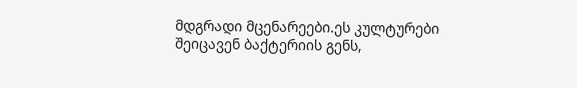მდგრადი მცენარეები.ეს კულტურები შეიცავენ ბაქტერიის გენს,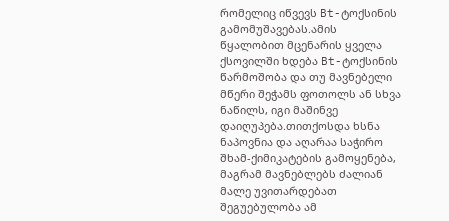რომელიც იწვევს Bt-ტოქსინის გამომუშავებას.ამის წყალობით მცენარის ყველა ქსოვილში ხდება Bt-ტოქსინის წარმოშობა და თუ მავნებელი მწერი შეჭამს ფოთოლს ან სხვა ნაწილს, იგი მაშინვე დაიღუპება.თითქოსდა ხსნა ნაპოვნია და აღარაა საჭირო შხამ-ქიმიკატების გამოყენება, მაგრამ მავნებლებს ძალიან მალე უვითარდებათ შეგუებულობა ამ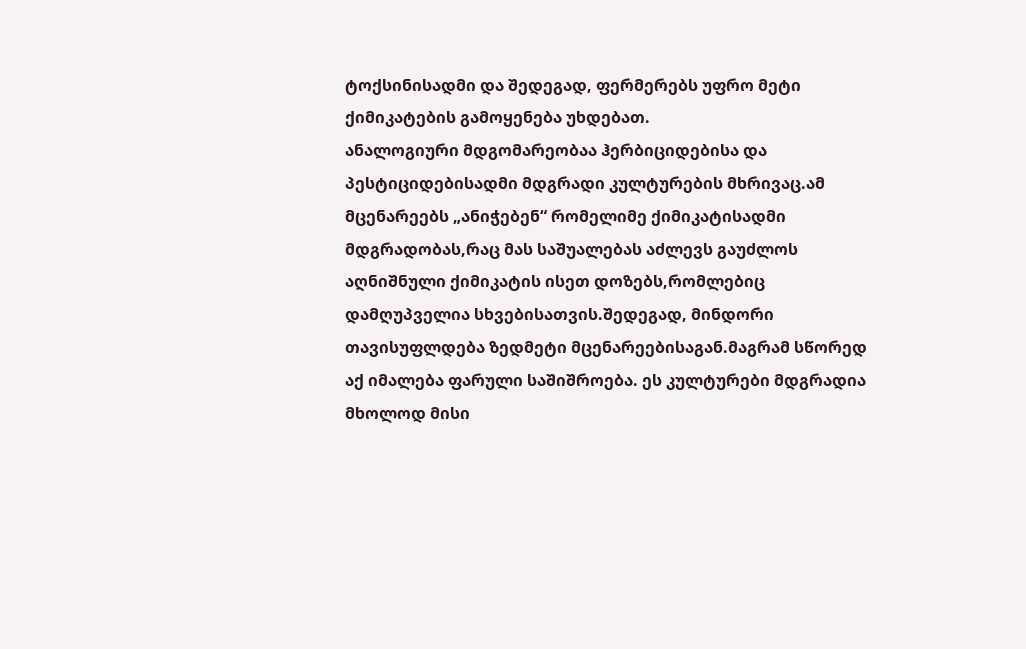ტოქსინისადმი და შედეგად, ფერმერებს უფრო მეტი ქიმიკატების გამოყენება უხდებათ.
ანალოგიური მდგომარეობაა ჰერბიციდებისა და პესტიციდებისადმი მდგრადი კულტურების მხრივაც.ამ მცენარეებს „ანიჭებენ“ რომელიმე ქიმიკატისადმი მდგრადობას,რაც მას საშუალებას აძლევს გაუძლოს აღნიშნული ქიმიკატის ისეთ დოზებს,რომლებიც დამღუპველია სხვებისათვის.შედეგად, მინდორი თავისუფლდება ზედმეტი მცენარეებისაგან.მაგრამ სწორედ აქ იმალება ფარული საშიშროება. ეს კულტურები მდგრადია მხოლოდ მისი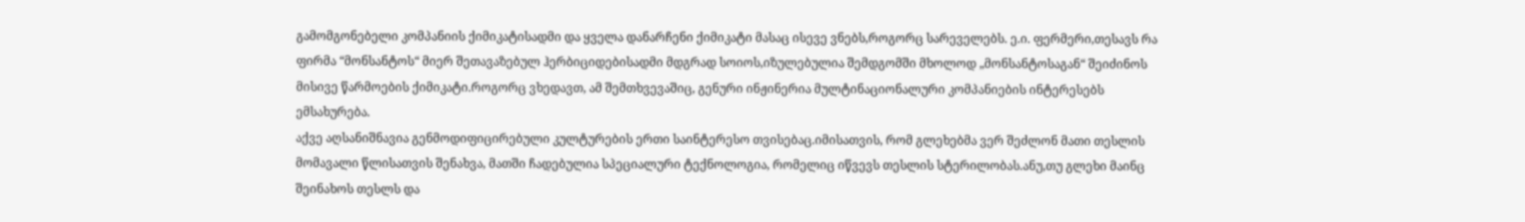გამომგონებელი კომპანიის ქიმიკატისადმი და ყველა დანარჩენი ქიმიკატი მასაც ისევე ვნებს,როგორც სარეველებს. ე.ი. ფერმერი,თესავს რა ფირმა “მონსანტოს“ მიერ შეთავაზებულ ჰერბიციდებისადმი მდგრად სოიოს,იზულებულია შემდგომში მხოლოდ „მონსანტოსაგან“ შეიძინოს მისივე წარმოების ქიმიკატი.როგორც ვხედავთ, ამ შემთხვევაშიც, გენური ინჟინერია მულტინაციონალური კომპანიების ინტერესებს ემსახურება.
აქვე აღსანიშნავია გენმოდიფიცირებული კულტურების ერთი საინტერესო თვისებაც.იმისათვის, რომ გლეხებმა ვერ შეძლონ მათი თესლის მომავალი წლისათვის შენახვა, მათში ჩადებულია სპეციალური ტექნოლოგია, რომელიც იწვევს თესლის სტერილობას.ანუ,თუ გლეხი მაინც შეინახოს თესლს და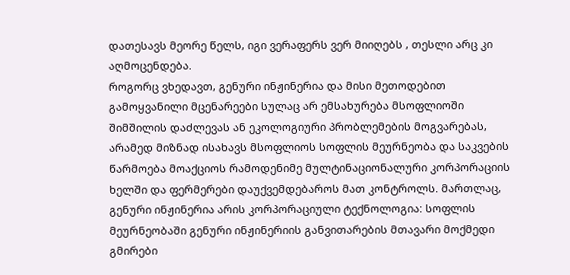დათესავს მეორე წელს, იგი ვერაფერს ვერ მიიღებს , თესლი არც კი აღმოცენდება.
როგორც ვხედავთ, გენური ინჟინერია და მისი მეთოდებით გამოყვანილი მცენარეები სულაც არ ემსახურება მსოფლიოში შიმშილის დაძლევას ან ეკოლოგიური პრობლემების მოგვარებას, არამედ მიზნად ისახავს მსოფლიოს სოფლის მეურნეობა და საკვების წარმოება მოაქციოს რამოდენიმე მულტინაციონალური კორპორაციის ხელში და ფერმერები დაუქვემდებაროს მათ კონტროლს. მართლაც, გენური ინჟინერია არის კორპორაციული ტექნოლოგია: სოფლის მეურნეობაში გენური ინჟინერიის განვითარების მთავარი მოქმედი გმირები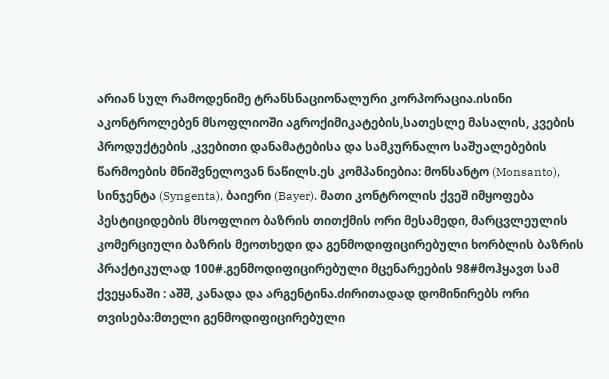არიან სულ რამოდენიმე ტრანსნაციონალური კორპორაცია.ისინი აკონტროლებენ მსოფლიოში აგროქიმიკატების,სათესლე მასალის, კვების პროდუქტების ,კვებითი დანამატებისა და სამკურნალო საშუალებების წარმოების მნიშვნელოვან ნაწილს.ეს კომპანიებია: მონსანტო (Monsanto), სინჯენტა (Syngenta), ბაიერი (Bayer). მათი კონტროლის ქვეშ იმყოფება პესტიციდების მსოფლიო ბაზრის თითქმის ორი მესამედი, მარცვლეულის კომერციული ბაზრის მეოთხედი და გენმოდიფიცირებული ხორბლის ბაზრის პრაქტიკულად 100#.გენმოდიფიცირებული მცენარეების 98#მოჰყავთ სამ ქვეყანაში : აშშ, კანადა და არგენტინა.ძირითადად დომინირებს ორი თვისება:მთელი გენმოდიფიცირებული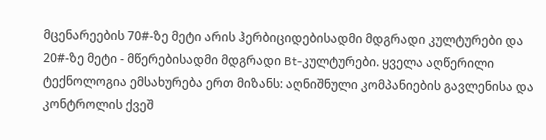მცენარეების 70#-ზე მეტი არის ჰერბიციდებისადმი მდგრადი კულტურები და 20#-ზე მეტი - მწერებისადმი მდგრადი Bt-კულტურები. ყველა აღწერილი ტექნოლოგია ემსახურება ერთ მიზანს: აღნიშნული კომპანიების გავლენისა და კონტროლის ქვეშ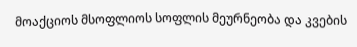მოაქციოს მსოფლიოს სოფლის მეურნეობა და კვების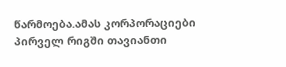წარმოება.ამას კორპორაციები პირველ რიგში თავიანთი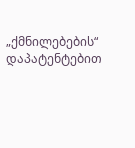„ქმნილებების“ დაპატენტებით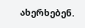ახერხებენ.